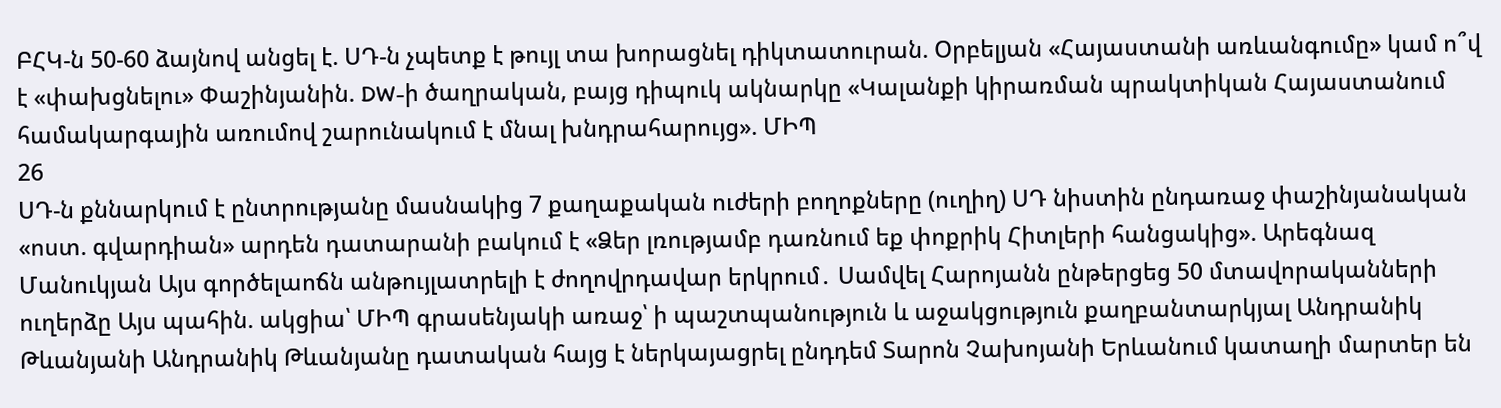ԲՀԿ-ն 50-60 ձայնով անցել է. ՍԴ-ն չպետք է թույլ տա խորացնել դիկտատուրան. Օրբելյան «Հայաստանի առևանգումը» կամ ո՞վ է «փախցնելու» Փաշինյանին. DW-ի ծաղրական, բայց դիպուկ ակնարկը «Կալանքի կիրառման պրակտիկան Հայաստանում համակարգային առումով շարունակում է մնալ խնդրահարույց». ՄԻՊ
26
ՍԴ-ն քննարկում է ընտրությանը մասնակից 7 քաղաքական ուժերի բողոքները (ուղիղ) ՍԴ նիստին ընդառաջ փաշինյանական «ոստ. գվարդիան» արդեն դատարանի բակում է «Ձեր լռությամբ դառնում եք փոքրիկ Հիտլերի հանցակից». Արեգնազ Մանուկյան Այս գործելաոճն անթույլատրելի է ժողովրդավար երկրում․ Սամվել Հարոյանն ընթերցեց 50 մտավորականների ուղերձը Այս պահին. ակցիա՝ ՄԻՊ գրասենյակի առաջ՝ ի պաշտպանություն և աջակցություն քաղբանտարկյալ Անդրանիկ Թևանյանի Անդրանիկ Թևանյանը դատական հայց է ներկայացրել ընդդեմ Տարոն Չախոյանի Երևանում կատաղի մարտեր են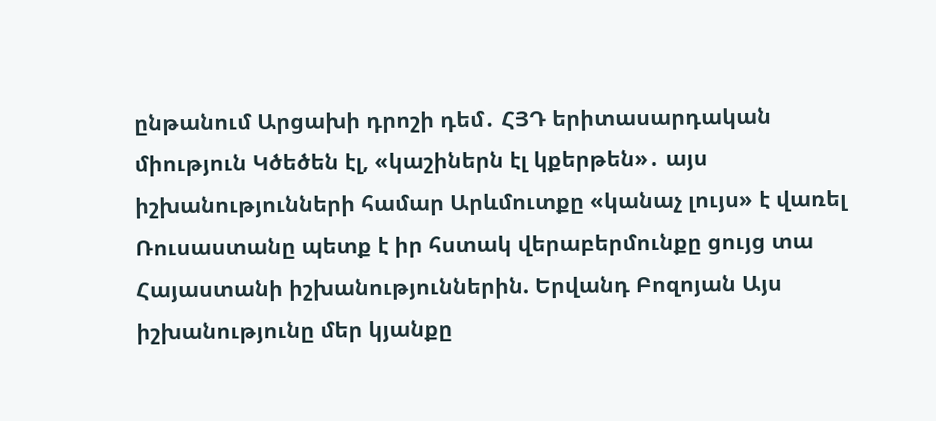ընթանում Արցախի դրոշի դեմ․ ՀՅԴ երիտասարդական միություն Կծեծեն էլ, «կաշիներն էլ կքերթեն»․ այս իշխանությունների համար Արևմուտքը «կանաչ լույս» է վառել Ռուսաստանը պետք է իր հստակ վերաբերմունքը ցույց տա Հայաստանի իշխանություններին. Երվանդ Բոզոյան Այս իշխանությունը մեր կյանքը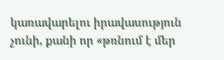կառավարելու իրավասություն չունի, քանի որ «թռնում է մեր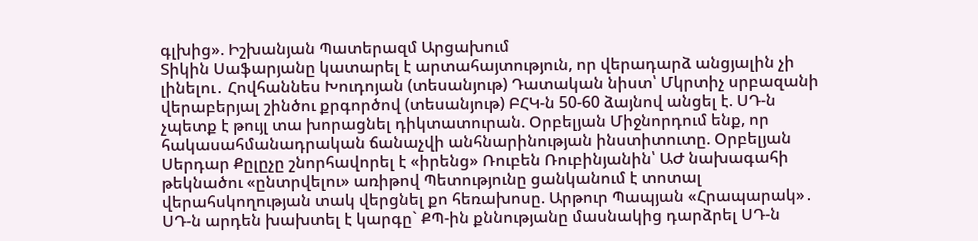գլխից». Իշխանյան Պատերազմ Արցախում
Տիկին Սաֆարյանը կատարել է արտահայտություն, որ վերադարձ անցյալին չի լինելու․ Հովհաննես Խուդոյան (տեսանյութ) Դատական նիստ՝ Մկրտիչ սրբազանի վերաբերյալ շինծու քրգործով (տեսանյութ) ԲՀԿ-ն 50-60 ձայնով անցել է. ՍԴ-ն չպետք է թույլ տա խորացնել դիկտատուրան. Օրբելյան Միջնորդում ենք, որ հակասահմանադրական ճանաչվի անհնարինության ինստիտուտը. Օրբելյան Սերդար Քըլըչը շնորհավորել է «իրենց» Ռուբեն Ռուբինյանին՝ ԱԺ նախագահի թեկնածու «ընտրվելու» առիթով Պետությունը ցանկանում է տոտալ վերահսկողության տակ վերցնել քո հեռախոսը. Արթուր Պապյան «Հրապարակ»․ ՍԴ-ն արդեն խախտել է կարգը` ՔՊ-ին քննությանը մասնակից դարձրել ՍԴ-ն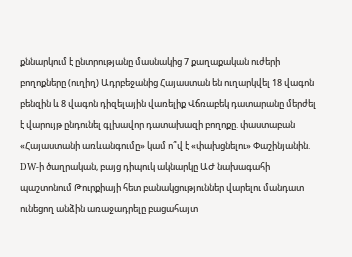քննարկում է ընտրությանը մասնակից 7 քաղաքական ուժերի բողոքները (ուղիղ) Ադրբեջանից Հայաստան են ուղարկվել 18 վագոն բենզին և 8 վագոն դիզելային վառելիք Վճռաբեկ դատարանը մերժել է վարույթ ընդունել գլխավոր դատախազի բողոքը. փաստաբան «Հայաստանի առևանգումը» կամ ո՞վ է «փախցնելու» Փաշինյանին. DW-ի ծաղրական, բայց դիպուկ ակնարկը ԱԺ նախագահի պաշտոնում Թուրքիայի հետ բանակցություններ վարելու մանդատ ունեցող անձին առաջադրելը բացահայտ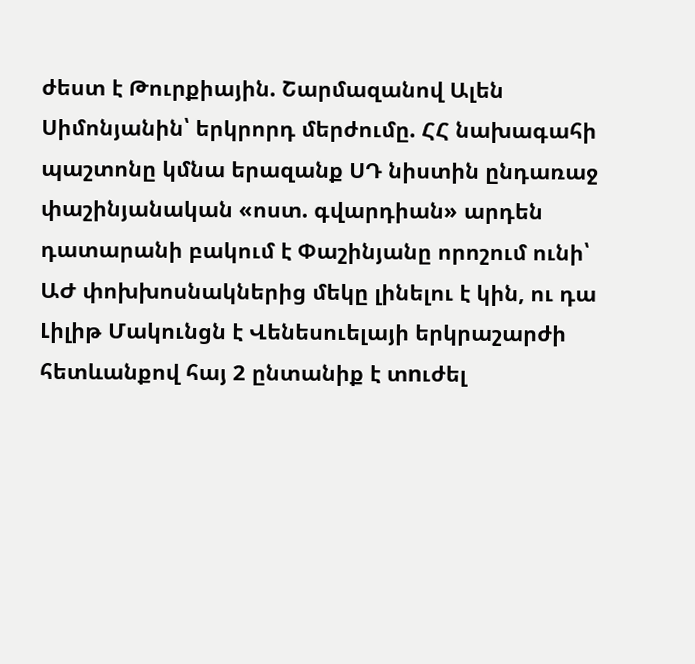ժեստ է Թուրքիային. Շարմազանով Ալեն Սիմոնյանին՝ երկրորդ մերժումը. ՀՀ նախագահի պաշտոնը կմնա երազանք ՍԴ նիստին ընդառաջ փաշինյանական «ոստ. գվարդիան» արդեն դատարանի բակում է Փաշինյանը որոշում ունի՝ ԱԺ փոխխոսնակներից մեկը լինելու է կին, ու դա Լիլիթ Մակունցն է Վենեսուելայի երկրաշարժի հետևանքով հայ 2 ընտանիք է տnւժել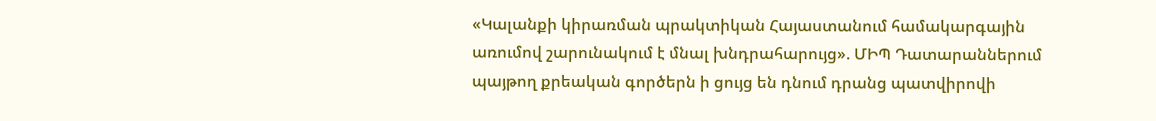«Կալանքի կիրառման պրակտիկան Հայաստանում համակարգային առումով շարունակում է մնալ խնդրահարույց». ՄԻՊ Դատարաններում պայթող քրեական գործերն ի ցույց են դնում դրանց պատվիրովի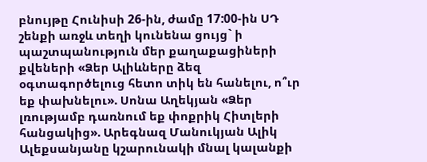բնույթը Հունիսի 26-ին, ժամը 17:00-ին ՍԴ շենքի առջև տեղի կունենա ցույց` ի պաշտպանություն մեր քաղաքացիների քվեների «Ձեր Ալիևները ձեզ օգտագործելուց հետո տիկ են հանելու, ո՞ւր եք փախնելու». Սոնա Աղեկյան «Ձեր լռությամբ դառնում եք փոքրիկ Հիտլերի հանցակից». Արեգնազ Մանուկյան Ալիկ Ալեքսանյանը կշարունակի մնալ կալանքի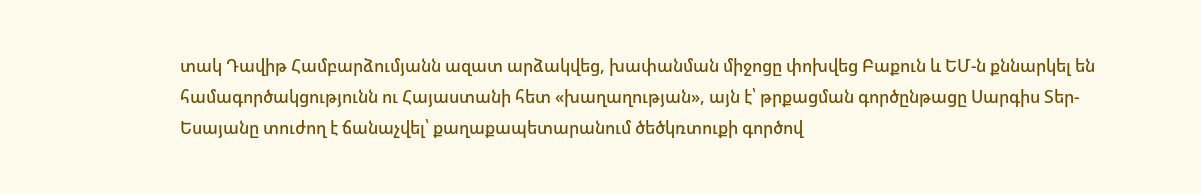տակ Դավիթ Համբարձումյանն ազատ արձակվեց, խափանման միջոցը փոխվեց Բաքուն և ԵՄ-ն քննարկել են համագործակցությունն ու Հայաստանի հետ «խաղաղության», այն է՝ թրքացման գործընթացը Սարգիս Տեր-Եսայանը տուժող է ճանաչվել՝ քաղաքապետարանում ծեծկռտուքի գործով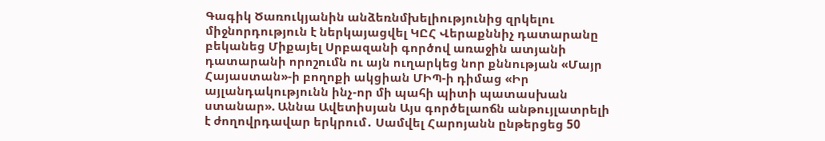Գագիկ Ծառուկյանին անձեռնմխելիությունից զրկելու միջնորդություն է ներկայացվել ԿԸՀ Վերաքննիչ դատարանը բեկանեց Միքայել Սրբազանի գործով առաջին ատյանի դատարանի որոշումն ու այն ուղարկեց նոր քննության «Մայր Հայաստան»-ի բողոքի ակցիան ՄԻՊ-ի դիմաց «Իր այլանդակությունն ինչ-որ մի պահի պիտի պատասխան ստանար». Աննա Ավետիսյան Այս գործելաոճն անթույլատրելի է ժողովրդավար երկրում․ Սամվել Հարոյանն ընթերցեց 50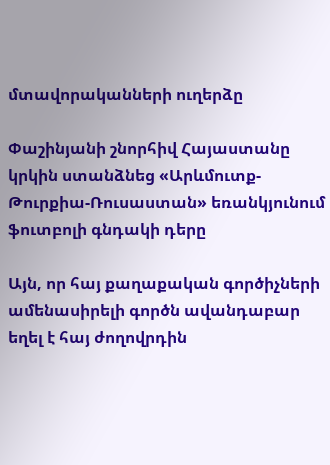մտավորականների ուղերձը

Փաշինյանի շնորհիվ Հայաստանը կրկին ստանձնեց «Արևմուտք-Թուրքիա-Ռուսաստան» եռանկյունում ֆուտբոլի գնդակի դերը

Այն, որ հայ քաղաքական գործիչների ամենասիրելի գործն ավանդաբար եղել է հայ ժողովրդին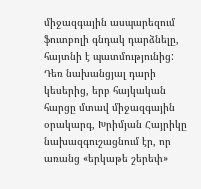միջազգային ասպարեզում ֆուտբոլի գնդակ դարձնելը, հայտնի է պատմությունից: Դեռ նախանցյալ դարի կեսերից, երբ հայկական հարցը մտավ միջազգային օրակարգ, Խրիմյան Հայրիկը նախազգուշացնում էր, որ առանց «երկաթե շերեփ»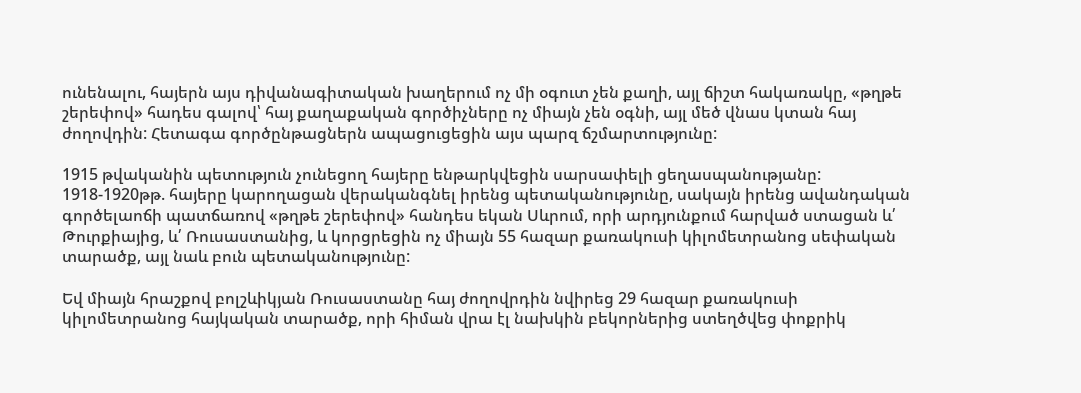ունենալու, հայերն այս դիվանագիտական խաղերում ոչ մի օգուտ չեն քաղի, այլ ճիշտ հակառակը, «թղթե շերեփով» հադես գալով՝ հայ քաղաքական գործիչները ոչ միայն չեն օգնի, այլ մեծ վնաս կտան հայ ժողովդին: Հետագա գործընթացներն ապացուցեցին այս պարզ ճշմարտությունը:

1915 թվականին պետություն չունեցող հայերը ենթարկվեցին սարսափելի ցեղասպանությանը: 1918-1920թթ. հայերը կարողացան վերականգնել իրենց պետականությունը, սակայն իրենց ավանդական գործելաոճի պատճառով «թղթե շերեփով» հանդես եկան Սևրում, որի արդյունքում հարված ստացան և՛ Թուրքիայից, և՛ Ռուսաստանից, և կորցրեցին ոչ միայն 55 հազար քառակուսի կիլոմետրանոց սեփական տարածք, այլ նաև բուն պետականությունը:

Եվ միայն հրաշքով բոլշևիկյան Ռուսաստանը հայ ժողովրդին նվիրեց 29 հազար քառակուսի կիլոմետրանոց հայկական տարածք, որի հիման վրա էլ նախկին բեկորներից ստեղծվեց փոքրիկ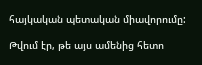հայկական պետական միավորումը:

Թվում էր, թե այս ամենից հետո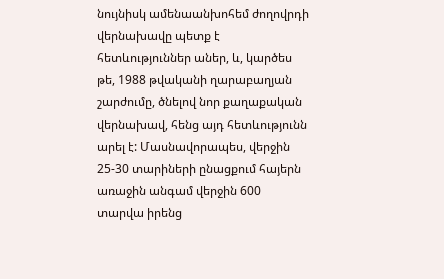նույնիսկ ամենաանխոհեմ ժողովրդի վերնախավը պետք է հետևություններ աներ, և, կարծես թե, 1988 թվականի ղարաբաղյան շարժումը, ծնելով նոր քաղաքական վերնախավ, հենց այդ հետևությունն արել է: Մասնավորապես, վերջին 25-30 տարիների ընացքում հայերն առաջին անգամ վերջին 600 տարվա իրենց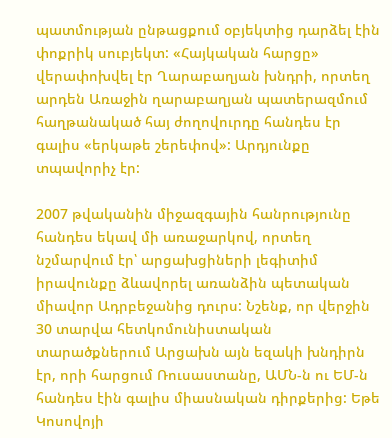պատմության ընթացքում օբյեկտից դարձել էին փոքրիկ սուբյեկտ: «Հայկական հարցը» վերափոխվել էր Ղարաբաղյան խնդրի, որտեղ արդեն Առաջին ղարաբաղյան պատերազմում հաղթանակած հայ ժողովուրդը հանդես էր գալիս «երկաթե շերեփով»: Արդյունքը տպավորիչ էր:

2007 թվականին միջազգային հանրությունը հանդես եկավ մի առաջարկով, որտեղ նշմարվում էր՝ արցախցիների լեգիտիմ իրավունքը ձևավորել առանձին պետական միավոր Ադրբեջանից դուրս: Նշենք, որ վերջին 30 տարվա հետկոմունիստական տարածքներում Արցախն այն եզակի խնդիրն էր, որի հարցում Ռուսաստանը, ԱՄՆ-ն ու ԵՄ-ն հանդես էին գալիս միասնական դիրքերից: Եթե Կոսովոյի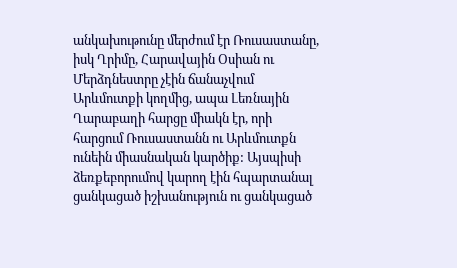անկախութունը մերժում էր Ռուսաստանը, իսկ Ղրիմը, Հարավային Օսիան ու Մերձդնեստրը չէին ճանաչվում Արևմուտքի կողմից, ապա Լեռնային Ղարաբաղի հարցը միակն էր, որի հարցում Ռուսաստանն ու Արևմուտքն ունեին միասնական կարծիք: Այսպիսի ձեռքեբորումով կարող էին հպարտանալ ցանկացած իշխանություն ու ցանկացած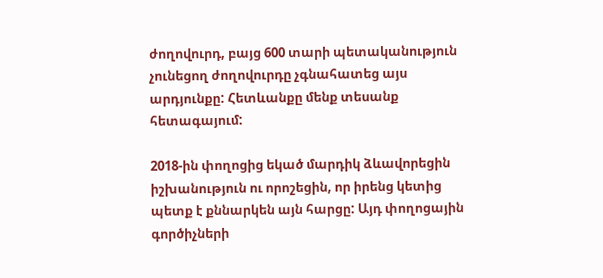ժողովուրդ, բայց 600 տարի պետականություն չունեցող ժողովուրդը չգնահատեց այս արդյունքը: Հետևանքը մենք տեսանք հետագայում:

2018-ին փողոցից եկած մարդիկ ձևավորեցին իշխանություն ու որոշեցին, որ իրենց կետից պետք է քննարկեն այն հարցը: Այդ փողոցային գործիչների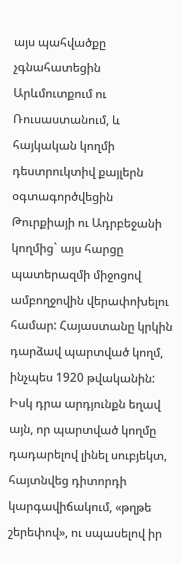այս պահվածքը չգնահատեցին Արևմուտքում ու Ռուսաստանում, և հայկական կողմի դեստրուկտիվ քայլերն օգտագործվեցին Թուրքիայի ու Ադրբեջանի կողմից` այս հարցը պատերազմի միջոցով ամբողջովին վերափոխելու համար: Հայաստանը կրկին դարձավ պարտված կողմ, ինչպես 1920 թվականին: Իսկ դրա արդյունքն եղավ այն, որ պարտված կողմը դադարելով լինել սուբյեկտ, հայտնվեց դիտորդի կարգավիճակում, «թղթե շերեփով», ու սպասելով իր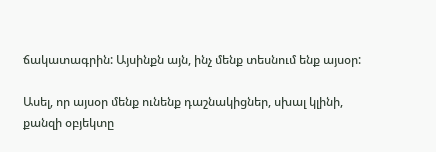ճակատագրին: Այսինքն այն, ինչ մենք տեսնում ենք այսօր:

Ասել, որ այսօր մենք ունենք դաշնակիցներ, սխալ կլինի, քանզի օբյեկտը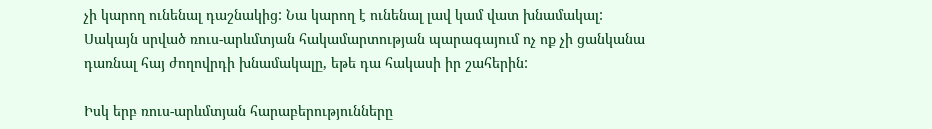չի կարող ունենալ դաշնակից: Նա կարող է ունենալ լավ կամ վատ խնամակալ: Սակայն սրված ռուս-արևմտյան հակամարտության պարագայում ոչ ոք չի ցանկանա դառնալ հայ ժողովրդի խնամակալը, եթե դա հակասի իր շահերին:

Իսկ երբ ռուս-արևմտյան հարաբերությունները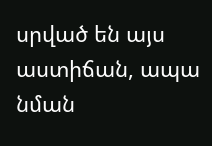սրված են այս աստիճան, ապա նման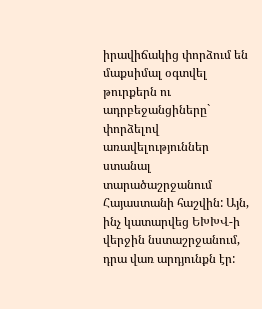իրավիճակից փորձում են մաքսիմալ օգտվել թուրքերն ու ադրբեջանցիները` փորձելով  առավելություններ ստանալ տարածաշրջանում Հայաստանի հաշվին: Այն, ինչ կատարվեց ԵԽԽՎ-ի վերջին նստաշրջանում, դրա վառ արդյունքն էր: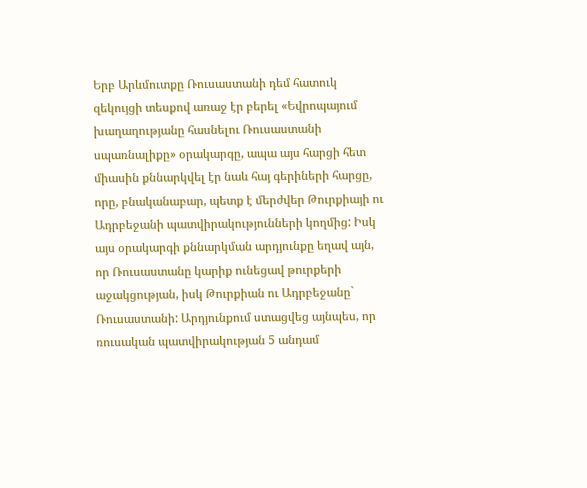Երբ Արևմուտքը Ռուսաստանի դեմ հատուկ զեկույցի տեսքով առաջ էր բերել «Եվրոպայում խաղաղությանը հասնելու Ռուսաստանի սպառնալիքը» օրակարգը, ապա այս հարցի հետ միասին քննարկվել էր նաև հայ գերիների հարցը, որը, բնականաբար, պետք է մերժվեր Թուրքիայի ու Ադրբեջանի պատվիրակությունների կողմից: Իսկ այս օրակարգի քննարկման արդյունքը եղավ այն, որ Ռուսաստանը կարիք ունեցավ թուրքերի աջակցության, իսկ Թուրքիան ու Ադրբեջանը` Ռուսաստանի: Արդյունքում ստացվեց այնպես, որ ռուսական պատվիրակության 5 անդամ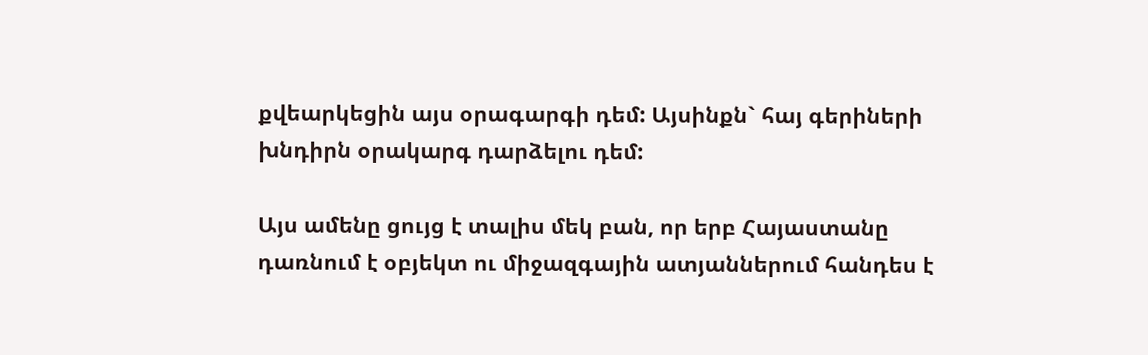քվեարկեցին այս օրագարգի դեմ: Այսինքն` հայ գերիների խնդիրն օրակարգ դարձելու դեմ:

Այս ամենը ցույց է տալիս մեկ բան, որ երբ Հայաստանը դառնում է օբյեկտ ու միջազգային ատյաններում հանդես է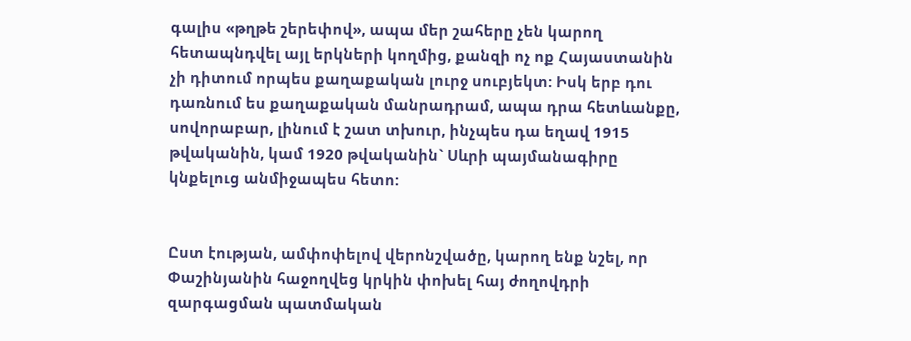գալիս «թղթե շերեփով», ապա մեր շահերը չեն կարող հետապնդվել այլ երկների կողմից, քանզի ոչ ոք Հայաստանին չի դիտում որպես քաղաքական լուրջ սուբյեկտ: Իսկ երբ դու դառնում ես քաղաքական մանրադրամ, ապա դրա հետևանքը, սովորաբար, լինում է շատ տխուր, ինչպես դա եղավ 1915 թվականին, կամ 1920 թվականին` Սևրի պայմանագիրը կնքելուց անմիջապես հետո:


Ըստ էության, ամփոփելով վերոնշվածը, կարող ենք նշել, որ Փաշինյանին հաջողվեց կրկին փոխել հայ ժողովդրի զարգացման պատմական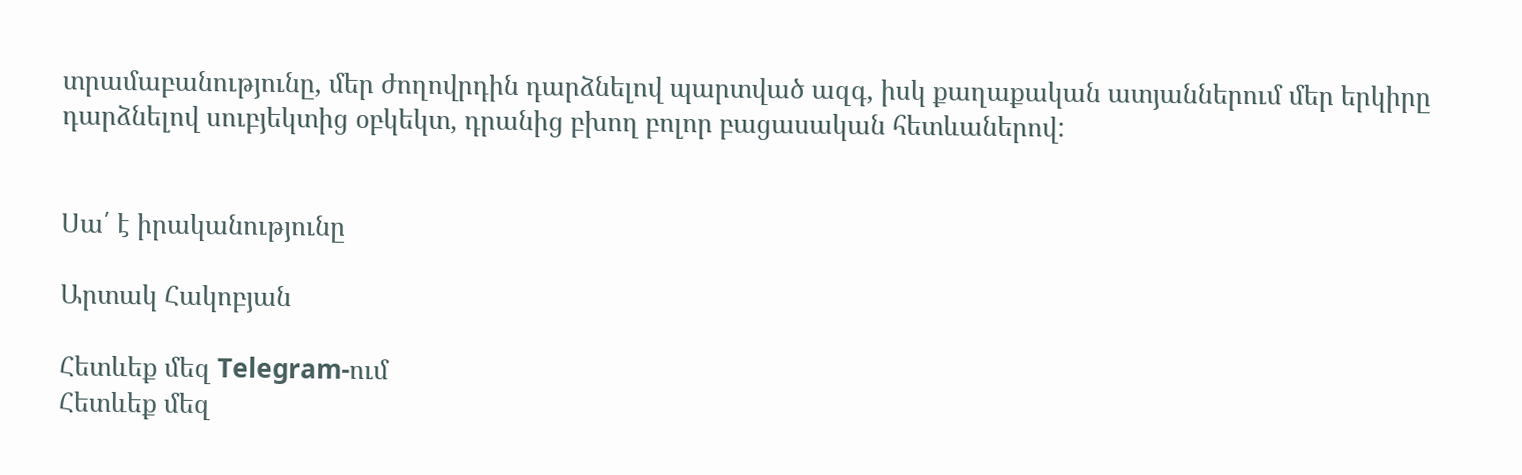տրամաբանությունը, մեր ժողովրդին դարձնելով պարտված ազգ, իսկ քաղաքական ատյաններում մեր երկիրը դարձնելով սուբյեկտից օբկեկտ, դրանից բխող բոլոր բացասական հետևաներով:


Սա՛ է իրականությունը

Արտակ Հակոբյան

Հետևեք մեզ Telegram-ում
Հետևեք մեզ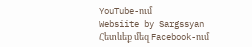YouTube-ում
Websiite by Sargssyan
Հետևեք մեզ Facebook-ում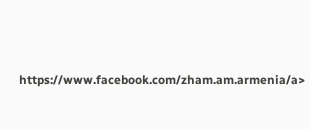https://www.facebook.com/zham.am.armenia/a>